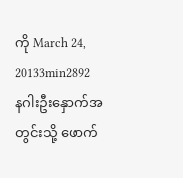ကို March 24, 20133min2892
နဂါးဦးနှောက်အတွင်းသို့ ဖောက်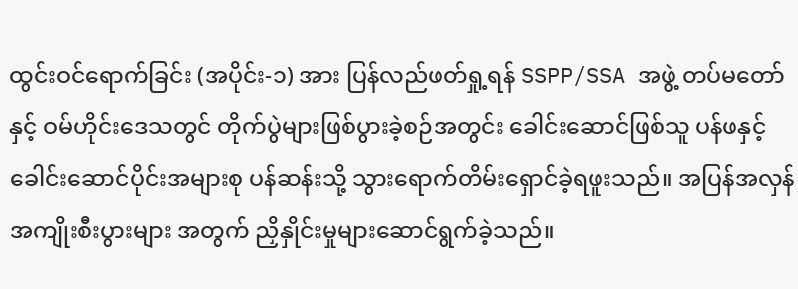ထွင်းဝင်ရောက်ခြင်း (အပိုင်း-၁) အား ပြန်လည်ဖတ်ရှု့ရန် SSPP/SSA အဖွဲ့ တပ်မတော်နှင့် ဝမ်ဟိုင်းဒေသတွင် တိုက်ပွဲများဖြစ်ပွားခဲ့စဉ်အတွင်း ခေါင်းဆောင်ဖြစ်သူ ပန်ဖနှင့် ခေါင်းဆောင်ပိုင်းအများစု ပန်ဆန်းသို့ သွားရောက်တိမ်းရှောင်ခဲ့ရဖူးသည်။ အပြန်အလှန်အကျိုးစီးပွားများ အတွက် ညှိနှိုင်းမှုများဆောင်ရွက်ခဲ့သည်။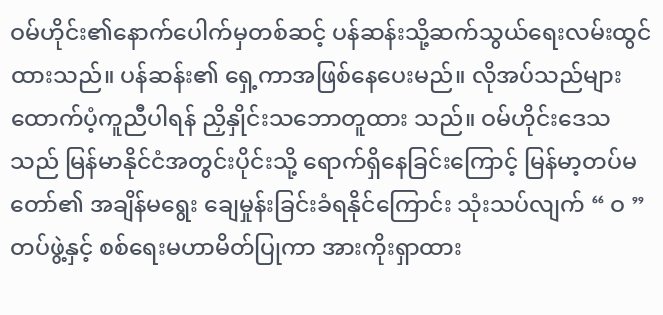ဝမ်ဟိုင်း၏နောက်ပေါက်မှတစ်ဆင့် ပန်ဆန်းသို့ဆက်သွယ်ရေးလမ်းထွင် ထားသည်။ ပန်ဆန်း၏ ရှေ့ကာအဖြစ်နေပေးမည်။ လိုအပ်သည်များထောက်ပံ့ကူညီပါရန် ညှိနှိုင်းသဘောတူထား သည်။ ဝမ်ဟိုင်းဒေသသည် မြန်မာနိုင်ငံအတွင်းပိုင်းသို့ ရောက်ရှိနေခြင်းကြောင့် မြန်မာ့တပ်မတော်၏ အချိန်မရွေး ချေမှုန်းခြင်းခံရနိုင်ကြောင်း သုံးသပ်လျက် “ ဝ ” တပ်ဖွဲ့နှင့် စစ်ရေးမဟာမိတ်ပြုကာ အားကိုးရှာထား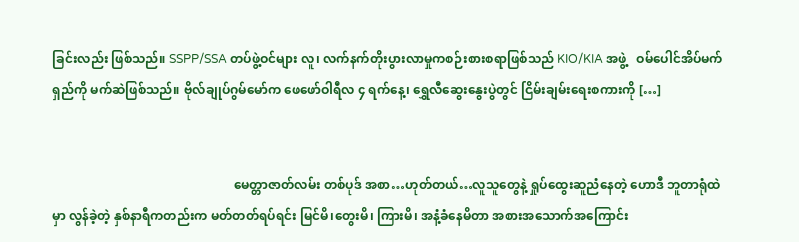ခြင်းလည်း ဖြစ်သည်။ SSPP/SSA တပ်ဖွဲ့ဝင်များ လူ၊ လက်နက်တိုးပွားလာမှုကစဉ်းစားစရာဖြစ်သည် KIO/KIA အဖွဲ့   ဝမ်ပေါင်အိပ်မက်ရှည်ကို မက်ဆဲဖြစ်သည်။ ဗိုလ်ချုပ်ဂွမ်မော်က ဖေဖော်ဝါရီလ ၄ ရက်နေ့၊ ရွှေလီဆွေးနွေးပွဲတွင် ငြိမ်းချမ်းရေးစကားကို […]


                                                          မေတ္တာဇာတ်လမ်း တစ်ပုဒ် အစာ…ဟုတ်တယ်…လူသူတွေနဲ့ ရှုပ်ထွေးဆူညံနေတဲ့ ဟောဒီ ဘူတာရုံထဲမှာ လွန်ခဲ့တဲ့ နှစ်နာရီကတည်းက မတ်တတ်ရပ်ရင်း မြင်မိ၊တွေးမိ၊ ကြားမိ၊ အနံ့ခံနေမိတာ အစားအသောက်အကြောင်း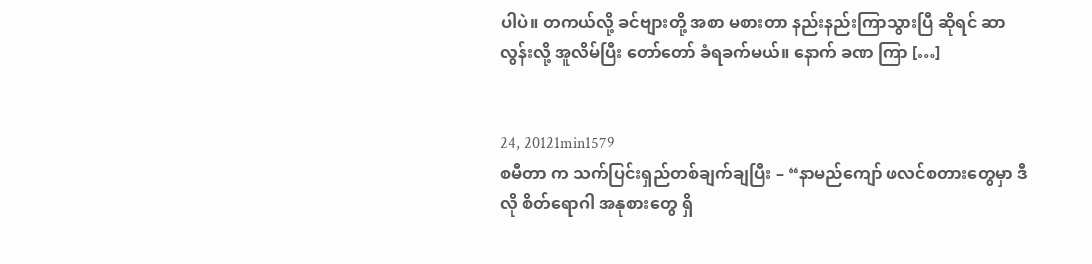ပါပဲ။ တကယ်လို့ ခင်ဗျားတို့ အစာ မစားတာ နည်းနည်းကြာသွားပြီ ဆိုရင် ဆာလွန်းလို့ အူလိမ်ပြီး တော်တော် ခံရခက်မယ်။ နောက် ခဏ ကြာ […]


24, 20121min1579
စမီတာ က သက်ပြင်းရှည်တစ်ချက်ချပြီး – “နာမည်ကျော် ဖလင်စတားတွေမှာ ဒီလို စိတ်ရောဂါ အနုစားတွေ ရှိ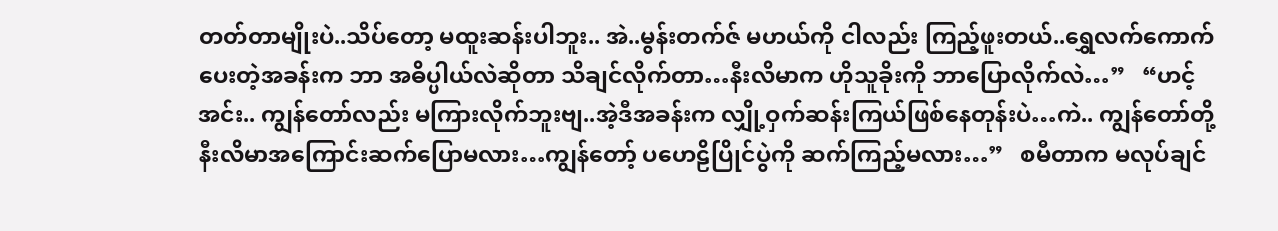တတ်တာမျိုးပဲ..သိပ်တော့ မထူးဆန်းပါဘူး.. အဲ..မွန်းတက်ဇ် မဟယ်ကို ငါလည်း ကြည့်ဖူးတယ်..ရွှေလက်ကောက်ပေးတဲ့အခန်းက ဘာ အဓိပ္ပါယ်လဲဆိုတာ သိချင်လိုက်တာ…နီးလိမာက ဟိုသူခိုးကို ဘာပြောလိုက်လဲ…”   “ဟင့်အင်း.. ကျွန်တော်လည်း မကြားလိုက်ဘူးဗျ..အဲ့ဒီအခန်းက လျှို့ဝှက်ဆန်းကြယ်ဖြစ်နေတုန်းပဲ…ကဲ.. ကျွန်တော်တို့ နီးလိမာအကြောင်းဆက်ပြောမလား…ကျွန်တော့် ပဟေဠိပြိုင်ပွဲကို ဆက်ကြည့်မလား…”   စမီတာက မလုပ်ချင်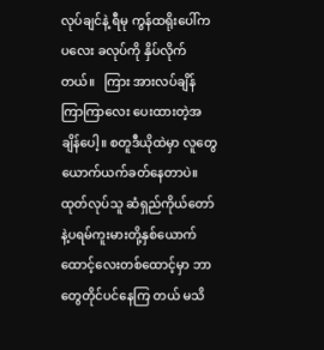လုပ်ချင်နဲ့ ရီမု ကွန်ထရိုးပေါ်က ပလေး ခလုပ်ကို နှိပ်လိုက်တယ်။   ကြား အားလပ်ချိန် ကြာကြာလေး ပေးထားတဲ့အချိန်ပေါ့။ စတူဒီယိုထဲမှာ လူတွေ ယောက်ယက်ခတ်နေတာပဲ။ ထုတ်လုပ်သူ ဆံရှည်ကိုယ်တော်နဲ့ပရမ်ကူးမားတို့နှစ်ယောက် ထောင့်လေးတစ်ထောင့်မှာ ဘာတွေတိုင်ပင်နေကြ တယ် မသိ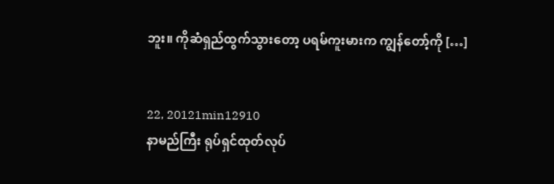ဘူး။ ကိုဆံရှည်ထွက်သွားတော့ ပရမ်ကူးမားက ကျွန်တော့်ကို […]


22, 20121min12910
နာမည်ကြီး ရုပ်ရှင်ထုတ်လုပ်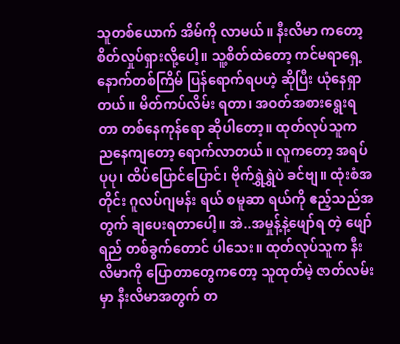သူတစ်ယောက် အိမ်ကို လာမယ်။ နီးလိမာ ကတော့ စိတ်လှုပ်ရှားလို့ပေါ့။ သူ့စိတ်ထဲတော့ ကင်မရာရှေ့နောက်တစ်ကြိမ် ပြန်ရောက်ရပဟဲ့ ဆိုပြီး ယုံနေရှာတယ်။ မိတ်ကပ်လိမ်း ရတာ၊ အဝတ်အစားရွေးရတာ တစ်နေကုန်ရော ဆိုပါတော့။ ထုတ်လုပ်သူက ညနေကျတော့ ရောက်လာတယ်။ လူကတော့ အရပ်ပုပု၊ ထိပ်ပြောင်ပြောင်၊ ဗိုက်ရွှဲရွှဲပဲ ခင်ဗျ။ ထုံးစံအတိုင်း ဂူလပ်ဂျမန်း ရယ် စမူဆာ ရယ်ကို ဧည့်သည်အတွက် ချပေးရတာပေါ့။ အဲ..အမှုန့်နဲ့ဖျော်ရ တဲ့ ဖျော်ရည် တစ်ခွက်တောင် ပါသေး။ ထုတ်လုပ်သူက နီးလိမာကို ပြောတာတွေကတော့ သူထုတ်မဲ့ ဇာတ်လမ်းမှာ နီးလိမာအတွက် တ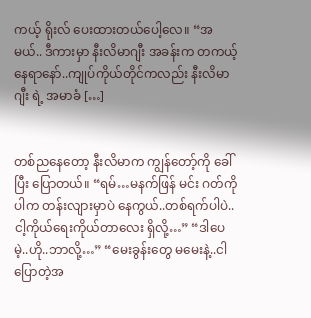ကယ့် ရိုးလ် ပေးထားတယ်ပေါ့လေ။ “အမယ်.. ဒီကားမှာ နီးလိမာဂျီး အခန်းက တကယ့် နေရာနော်..ကျုပ်ကိုယ်တိုင်ကလည်း နီးလိမာဂျီး ရဲ့ အမာခံ […]


တစ်ညနေတော့ နီးလိမာက ကျွန်တော့်ကို ခေါ်ပြီး ပြောတယ်။ “ရမ်…မနက်ဖြန် မင်း ဂတ်ကိုပါက တန်းလျားမှာပဲ နေကွယ်..တစ်ရက်ပါပဲ..ငါ့ကိုယ်ရေးကိုယ်တာလေး ရှိလို့…” “ဒါပေမဲ့..ဟို..ဘာလို့…” “မေးခွန်းတွေ မမေးနဲ့..ငါပြောတဲ့အ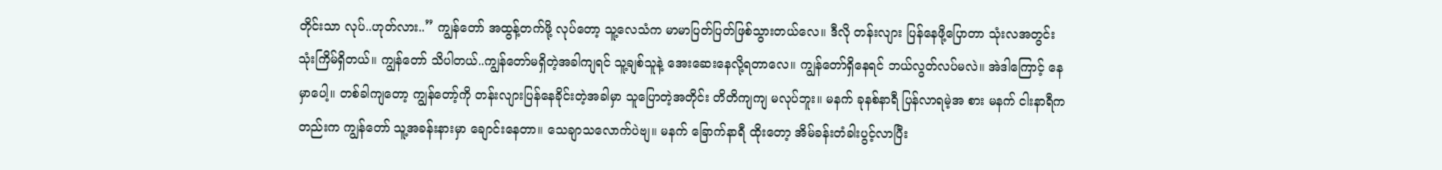တိုင်းသာ လုပ်..ဟုတ်လား..” ကျွန်တော် အထွန့်တက်ဖို့ လုပ်တော့ သူ့လေသံက မာမာပြတ်ပြတ်ဖြစ်သွားတယ်လေ။ ဒီလို တန်းလျား ပြန်နေဖို့ပြောတာ သုံးလအတွင်း သုံးကြိမ်ရှိတယ်။ ကျွန်တော် သိပါတယ်..ကျွန်တော်မရှိတဲ့အခါကျရင် သူ့ချစ်သူနဲ့ အေးဆေးနေလို့ရတာလေ။ ကျွန်တော်ရှိနေရင် ဘယ်လွတ်လပ်မလဲ။ အဲဒါကြောင့် နေမှာပေါ့။ တစ်ခါကျတော့ ကျွန်တော့်ကို တန်းလျားပြန်နေခိုင်းတဲ့အခါမှာ သူပြောတဲ့အတိုင်း တိတိကျကျ မလုပ်ဘူး။ မနက် ခုနစ်နာရီ ပြန်လာရမဲ့အ စား မနက် ငါးနာရီကတည်းက ကျွန်တော် သူ့အခန်းနားမှာ ချောင်းနေတာ။ သေချာသလောက်ပဲဗျ။ မနက် ခြောက်နာရီ ထိုးတော့ အိမ်ခန်းတံခါးပွင့်လာပြီး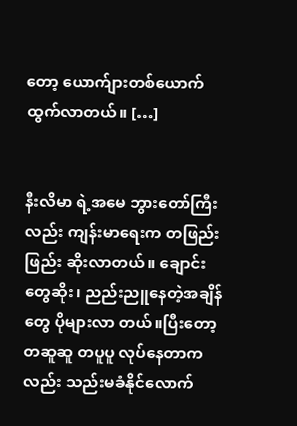တော့ ယောက်ျားတစ်ယောက် ထွက်လာတယ်။ […]


နီးလိမာ ရဲ့အမေ ဘွားတော်ကြီးလည်း ကျန်းမာရေးက တဖြည်းဖြည်း ဆိုးလာတယ်။ ချောင်းတွေဆိုး၊ ညည်းညူနေတဲ့အချိန်တွေ ပိုများလာ တယ်။ပြီးတော့ တဆူဆူ တပူပူ လုပ်နေတာကလည်း သည်းမခံနိုင်လောက်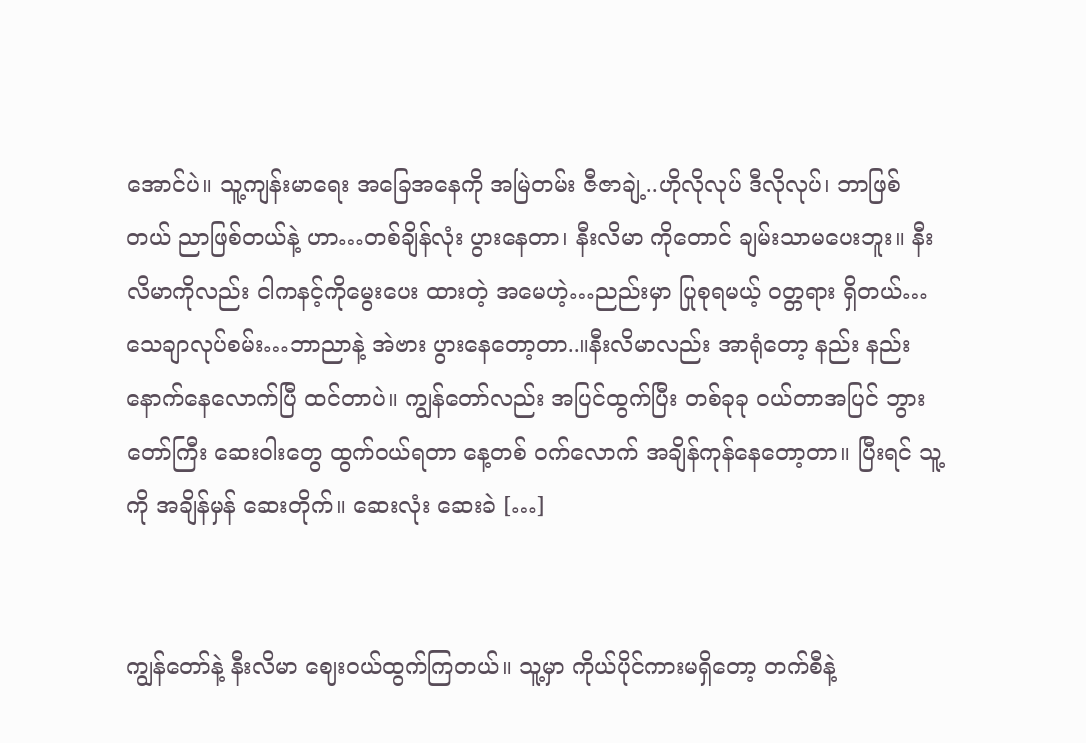အောင်ပဲ။ သူ့ကျန်းမာရေး အခြေအနေကို အမြဲတမ်း ဇီဇာချဲ့..ဟိုလိုလုပ် ဒီလိုလုပ်၊ ဘာဖြစ်တယ် ညာဖြစ်တယ်နဲ့ ဟာ…တစ်ချိန်လုံး ပွားနေတာ၊ နီးလိမာ ကိုတောင် ချမ်းသာမပေးဘူး။ နီးလိမာကိုလည်း ငါကနင့်ကိုမွေးပေး ထားတဲ့ အမေဟဲ့…ညည်းမှာ ပြုစုရမယ့် ဝတ္တရား ရှိတယ်…သေချာလုပ်စမ်း…ဘာညာနဲ့ အဲဗား ပွားနေတော့တာ..။နီးလိမာလည်း အာရုံတော့ နည်း နည်းနောက်နေလောက်ပြီ ထင်တာပဲ။ ကျွန်တော်လည်း အပြင်ထွက်ပြီး တစ်ခုခု ဝယ်တာအပြင် ဘွားတော်ကြီး ဆေးဝါးတွေ ထွက်ဝယ်ရတာ နေ့တစ် ဝက်လောက် အချိန်ကုန်နေတော့တာ။ ပြီးရင် သူ့ကို အချိန်မှန် ဆေးတိုက်။ ဆေးလုံး ဆေးခဲ […]


ကျွန်တော်နဲ့ နီးလိမာ ဈေးဝယ်ထွက်ကြတယ်။ သူ့မှာ ကိုယ်ပိုင်ကားမရှိတော့ တက်စီနဲ့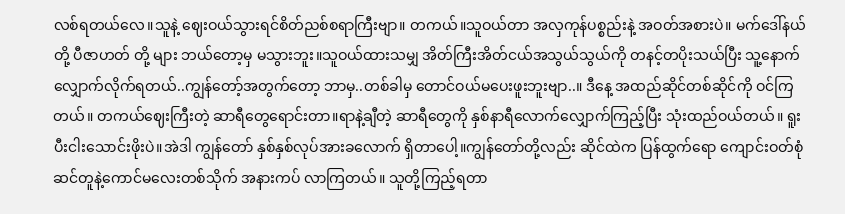လစ်ရတယ်လေ။သူနဲ့ ဈေးဝယ်သွားရင်စိတ်ညစ်စရာကြီးဗျာ။ တကယ်။သူဝယ်တာ အလှကုန်ပစ္စည်းနဲ့ အဝတ်အစားပဲ။ မက်ဒေါ်နယ်တို့ ပီဇာဟတ် တို့ များ ဘယ်တော့မှ မသွားဘူး။သူဝယ်ထားသမျှ အိတ်ကြီးအိတ်ငယ်အသွယ်သွယ်ကို တနင့်တပိုးသယ်ပြီး သူ့နောက်လျှောက်လိုက်ရတယ်..ကျွန်တော့်အတွက်တော့ ဘာမှ..တစ်ခါမှ တောင်ဝယ်မပေးဖူးဘူးဗျာ..။ ဒီနေ့ အထည်ဆိုင်တစ်ဆိုင်ကို ဝင်ကြတယ်။ တကယ်ဈေးကြီးတဲ့ ဆာရီတွေရောင်းတာ။ရာနဲ့ချီတဲ့ ဆာရီတွေကို နှစ်နာရီလောက်လျှောက်ကြည့်ပြီး သုံးထည်ဝယ်တယ်။ ရူးပီးငါးသောင်းဖိုးပဲ။အဲဒါ ကျွန်တော် နှစ်နှစ်လုပ်အားခလောက် ရှိတာပေါ့။ကျွန်တော်တို့လည်း ဆိုင်ထဲက ပြန်ထွက်ရော ကျောင်းဝတ်စုံဆင်တူနဲ့ကောင်မလေးတစ်သိုက် အနားကပ် လာကြတယ်။ သူတို့ကြည့်ရတာ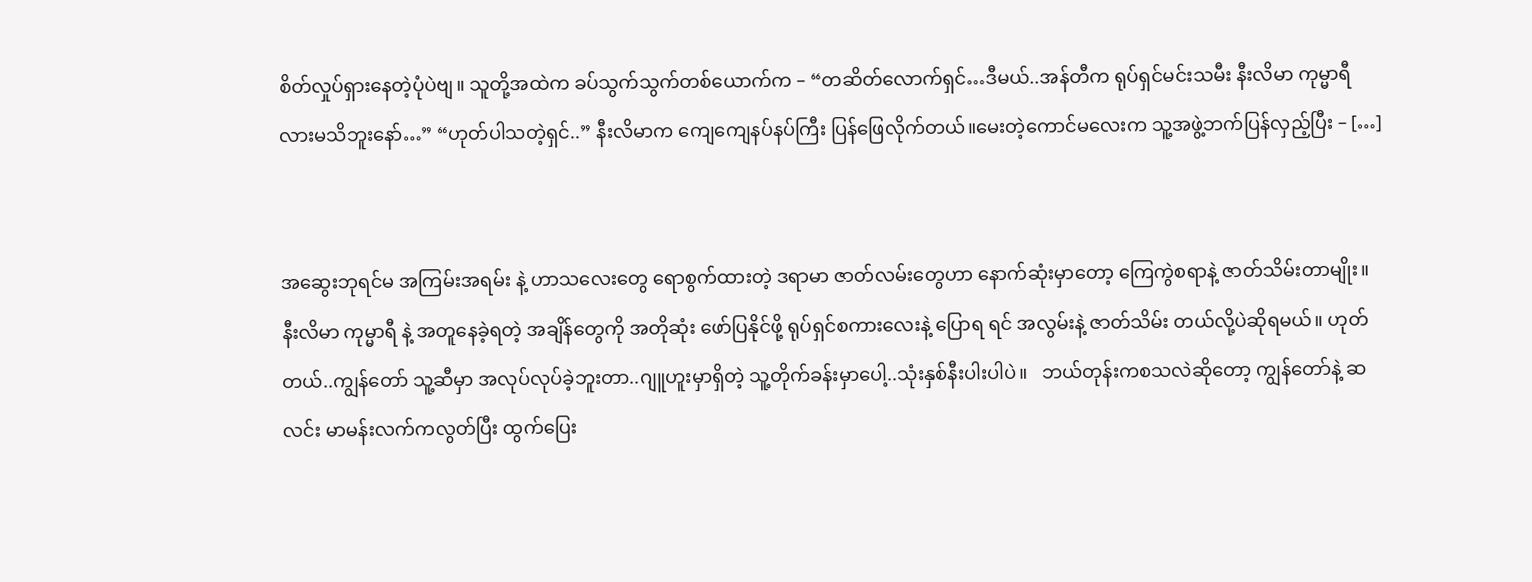စိတ်လှုပ်ရှားနေတဲ့ပုံပဲဗျ။ သူတို့အထဲက ခပ်သွက်သွက်တစ်ယောက်က – “တဆိတ်လောက်ရှင်…ဒီမယ်..အန်တီက ရုပ်ရှင်မင်းသမီး နီးလိမာ ကုမ္မာရီ လားမသိဘူးနော်…” “ဟုတ်ပါသတဲ့ရှင်..” နီးလိမာက ကျေကျေနပ်နပ်ကြီး ပြန်ဖြေလိုက်တယ်။မေးတဲ့ကောင်မလေးက သူ့အဖွဲ့ဘက်ပြန်လှည့်ပြီး – […]


အဆွေးဘုရင်မ အကြမ်းအရမ်း နဲ့ ဟာသလေးတွေ ရောစွက်ထားတဲ့ ဒရာမာ ဇာတ်လမ်းတွေဟာ နောက်ဆုံးမှာတော့ ကြေကွဲစရာနဲ့ ဇာတ်သိမ်းတာမျိုး။ နီးလိမာ ကုမ္မာရီ နဲ့ အတူနေခဲ့ရတဲ့ အချိန်တွေကို အတိုဆုံး ဖော်ပြနိုင်ဖို့ ရုပ်ရှင်စကားလေးနဲ့ ပြောရ ရင် အလွမ်းနဲ့ ဇာတ်သိမ်း တယ်လို့ပဲဆိုရမယ်။ ဟုတ်တယ်..ကျွန်တော် သူ့ဆီမှာ အလုပ်လုပ်ခဲ့ဘူးတာ..ဂျူဟူးမှာရှိတဲ့ သူ့တိုက်ခန်းမှာပေါ့..သုံးနှစ်နီးပါးပါပဲ။   ဘယ်တုန်းကစသလဲဆိုတော့ ကျွန်တော်နဲ့ ဆလင်း မာမန်းလက်ကလွတ်ပြီး ထွက်ပြေး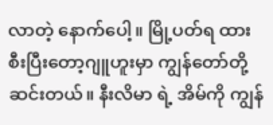လာတဲ့ နောက်ပေါ့။ မြို့ပတ်ရ ထားစီးပြီးတော့ဂျူဟူးမှာ ကျွန်တော်တို့ ဆင်းတယ်။ နီးလိမာ ရဲ့ အိမ်ကို ကျွန်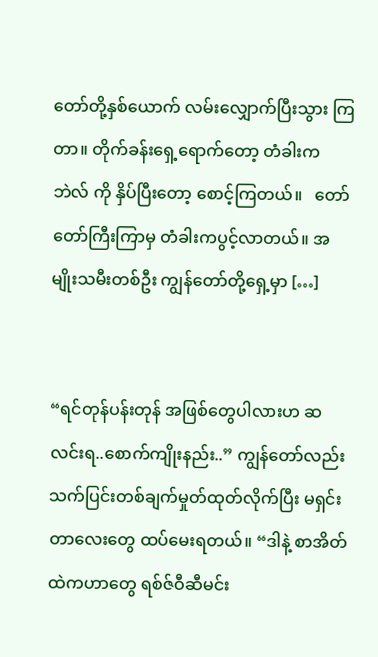တော်တို့နှစ်ယောက် လမ်းလျှောက်ပြီးသွား ကြတာ။ တိုက်ခန်းရှေ့ရောက်တော့ တံခါးက ဘဲလ် ကို နှိပ်ပြီးတော့ စောင့်ကြတယ်။   တော်တော်ကြီးကြာမှ တံခါးကပွင့်လာတယ်။ အမျိုးသမီးတစ်ဦး ကျွန်တော်တို့ရှေ့မှာ […]


“ရင်တုန်ပန်းတုန် အဖြစ်တွေပါလားဟ ဆလင်းရ..စောက်ကျိုးနည်း..” ကျွန်တော်လည်း သက်ပြင်းတစ်ချက်မှုတ်ထုတ်လိုက်ပြီး မရှင်းတာလေးတွေ ထပ်မေးရတယ်။ “ဒါနဲ့ စာအိတ်ထဲကဟာတွေ ရစ်ဇ်ဝီဆီမင်း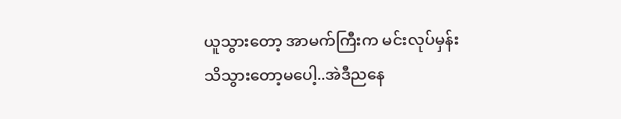ယူသွားတော့ အာမက်ကြီးက မင်းလုပ်မှန်းသိသွားတော့မပေါ့..အဲဒီညနေ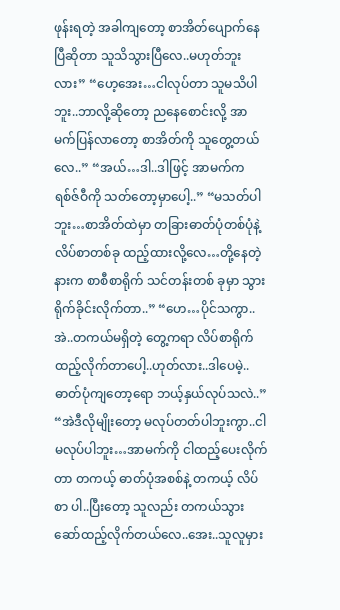ဖုန်းရတဲ့ အခါကျတော့ စာအိတ်ပျောက်နေပြီဆိုတာ သူသိသွားပြီလေ..မဟုတ်ဘူးလား” “ဟေ့အေး…ငါလုပ်တာ သူမသိပါဘူး..ဘာလို့ဆိုတော့ ညနေစောင်းလို့ အာမက်ပြန်လာတော့ စာအိတ်ကို သူတွေ့တယ်လေ..” “အယ်…ဒါ..ဒါဖြင့် အာမက်က ရစ်ဇ်ဝီကို သတ်တော့မှာပေါ့..” “မသတ်ပါဘူး…စာအိတ်ထဲမှာ တခြားဓာတ်ပုံတစ်ပုံနဲ့ လိပ်စာတစ်ခု ထည့်ထားလို့လေ…တို့နေတဲ့နားက စာစီစာရိုက် သင်တန်းတစ် ခုမှာ သွားရိုက်ခိုင်းလိုက်တာ..” “ဟေ…ပိုင်သကွာ..အဲ..တကယ်မရှိတဲ့ တွေ့ကရာ လိပ်စာရိုက်ထည့်လိုက်တာပေါ့..ဟုတ်လား..ဒါပေမဲ့..ဓာတ်ပုံကျတော့ရော ဘယ့်နှယ်လုပ်သလဲ..” “အဲဒီလိုမျိုးတော့ မလုပ်တတ်ပါဘူးကွာ..ငါမလုပ်ပါဘူး…အာမက်ကို ငါထည့်ပေးလိုက်တာ တကယ့် ဓာတ်ပုံအစစ်နဲ့ တကယ့် လိပ်စာ ပါ..ပြီးတော့ သူလည်း တကယ်သွား ဆော်ထည့်လိုက်တယ်လေ..အေး..သူလူမှား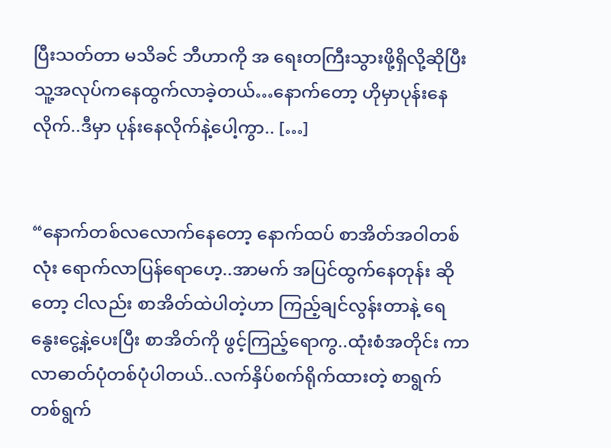ပြီးသတ်တာ မသိခင် ဘီဟာကို အ ရေးတကြီးသွားဖို့ရှိလို့ဆိုပြီး သူ့အလုပ်ကနေထွက်လာခဲ့တယ်…နောက်တော့ ဟိုမှာပုန်းနေလိုက်..ဒီမှာ ပုန်းနေလိုက်နဲ့ပေါ့ကွာ.. […]


“နောက်တစ်လလောက်နေတော့ နောက်ထပ် စာအိတ်အဝါတစ်လုံး ရောက်လာပြန်ရောဟေ့..အာမက် အပြင်ထွက်နေတုန်း ဆိုတော့ ငါလည်း စာအိတ်ထဲပါတဲ့ဟာ ကြည့်ချင်လွန်းတာနဲ့ ရေနွေးငွေ့နဲ့ပေးပြီး စာအိတ်ကို ဖွင့်ကြည့်ရောကွ..ထုံးစံအတိုင်း ကာလာဓာတ်ပုံတစ်ပုံပါတယ်..လက်နှိပ်စက်ရိုက်ထားတဲ့ စာရွက်တစ်ရွက်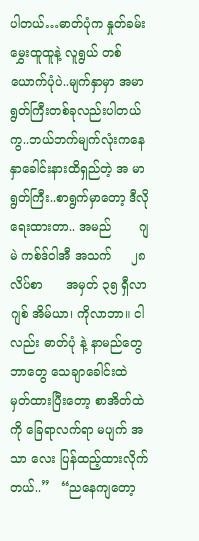ပါတယ်…ဓာတ်ပုံက နှုတ်ခမ်းမွှေးထူထူနဲ့ လူရွယ် တစ်ယောက်ပုံပဲ..မျက်နှာမှာ အမာရွတ်ကြီးတစ်ခုလည်းပါတယ်ကွ..ဘယ်ဘက်မျက်လုံးကနေ နှာခေါင်းနားထိရှည်တဲ့ အ မာရွတ်ကြီး..စာရွက်မှာတော့ ဒီလိုရေးထားတာ.. အမည်       ဂျမဲ ကစ်ဒ်ဝါအီ အသက်     ၂၈ လိပ်စာ      အမှတ် ၃၅ ရှီလာဂျစ် အိမ်ယာ၊ ကိုလာဘာ။ ငါလည်း ဓာတ်ပုံ နဲ့ နာမည်တွေ ဘာတွေ သေချာခေါင်းထဲ မှတ်ထားပြီးတော့ စာအိတ်ထဲကို ခြေရာလက်ရာ မပျက် အသာ လေး ပြန်ထည့်ထားလိုက်တယ်..”   “ညနေကျတော့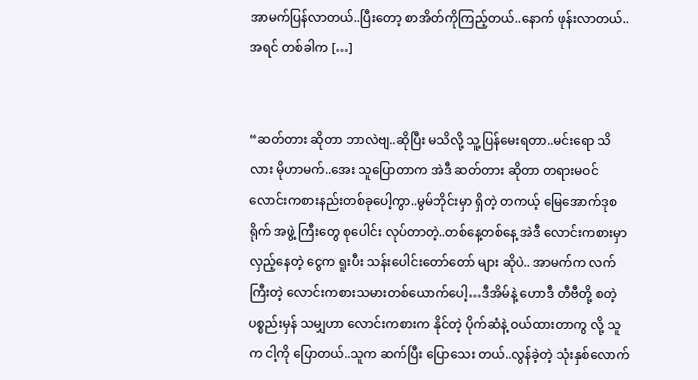အာမက်ပြန်လာတယ်..ပြီးတော့ စာအိတ်ကိုကြည့်တယ်..နောက် ဖုန်းလာတယ်..အရင် တစ်ခါက […]


“ဆတ်တား ဆိုတာ ဘာလဲဗျ..ဆိုပြီး မသိလို့ သူ့ပြန်မေးရတာ..မင်းရော သိလား မိုဟာမက်..အေး သူပြောတာက အဲဒီ ဆတ်တား ဆိုတာ တရားမဝင် လောင်းကစားနည်းတစ်ခုပေါ့ကွာ..မွမ်ဘိုင်းမှာ ရှိတဲ့ တကယ့် မြေအောက်ဒုစရိုက် အဖွဲ့ ကြီးတွေ စုပေါင်း လုပ်တာတဲ့..တစ်နေ့တစ်နေ့ အဲဒီ လောင်းကစားမှာ လှည့်နေတဲ့ ငွေက ရူးပီး သန်းပေါင်းတော်တော် များ ဆိုပဲ.. အာမက်က လက်ကြီးတဲ့ လောင်းကစားသမားတစ်ယောက်ပေါ့…ဒီအိမ်နဲ့ ဟောဒီ တီဗီတို့ စတဲ့ ပစ္စည်းမှန် သမျှဟာ လောင်းကစားက နိုင်တဲ့ ပိုက်ဆံနဲ့ ဝယ်ထားတာကွ လို့ သူက ငါ့ကို ပြောတယ်..သူက ဆက်ပြီး ပြောသေး တယ်..လွန်ခဲ့တဲ့ သုံးနှစ်လောက်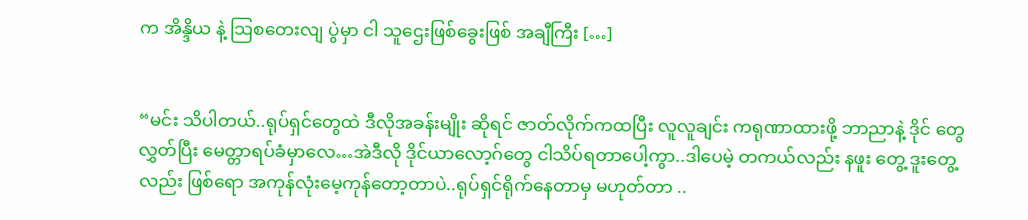က အိန္ဒိယ နဲ့ ဩစတေးလျ ပွဲမှာ ငါ သူဌေးဖြစ်ခွေးဖြစ် အချီကြီး […]


“မင်း သိပါတယ်..ရုပ်ရှင်တွေထဲ ဒီလိုအခန်းမျိုး ဆိုရင် ဇာတ်လိုက်ကထပြီး လူလူချင်း ကရုဏာထားဖို့ ဘာညာနဲ့ ဒိုင် တွေ လွှတ်ပြီး မေတ္တာရပ်ခံမှာလေ…အဲဒီလို ဒိုင်ယာလော့ဂ်တွေ ငါသိပ်ရတာပေါ့ကွာ..ဒါပေမဲ့ တကယ်လည်း နဖူး တွေ့ ဒူးတွေ့လည်း ဖြစ်ရော အကုန်လုံးမေ့ကုန်တော့တာပဲ..ရုပ်ရှင်ရိုက်နေတာမှ မဟုတ်တာ ..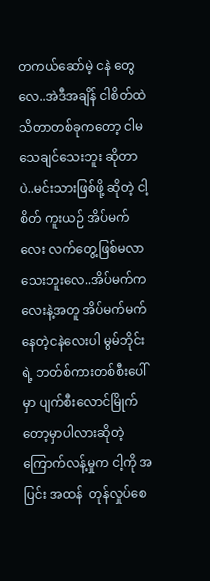တကယ်ဆော်မဲ့ ငနဲ တွေလေ..အဲဒီအချိန် ငါစိတ်ထဲ သိတာတစ်ခုကတော့ ငါမသေချင်သေးဘူး ဆိုတာပဲ..မင်းသားဖြစ်ဖို့ ဆိုတဲ့ ငါ့စိတ် ကူးယဉ် အိပ်မက်လေး လက်တွေ့ဖြစ်မလာသေးဘူးလေ..အိပ်မက်ကလေးနဲ့အတူ အိပ်မက်မက်နေတဲ့ငနဲလေးပါ မွမ်ဘိုင်းရဲ့ ဘတ်စ်ကားတစ်စီးပေါ်မှာ ပျက်စီးလောင်မြိုက်တော့မှာပါလားဆိုတဲ့ ကြောက်လန့်မှုက ငါ့ကို အပြင်း အထန်  တုန်လှုပ်စေ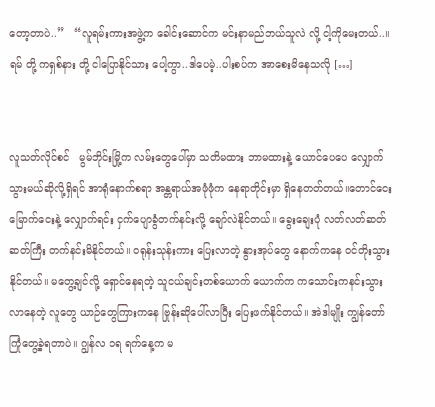တော့တာပဲ..”   “လူရမ်းကားအဖွဲ့က ခေါင်းဆောင်က မင်းနာမည်ဘယ်သူလဲ လို့ ငါ့ကိုမေးတယ်..။ ရမ် တို့ ကရှစ်နား တို့ ငါပြောနိုင်သား ပေါ့ကွာ..ဒါပေမဲ့..ပါးစပ်က အာစေးမိနေသလို […]


လူသတ်လိုင်စင်   မွမ်ဘိုင်းမြို့က လမ်းတွေပေါ်မှာ သတိမထား ဘာမထားနဲ့ ယောင်ပေပေ လျှောက်သွားမယ်ဆိုလို့ရှိရင် အာရုံနောက်စရာ အန္တရာယ်အဖုံဖုံက နေရာတိုင်းမှာ ရှိနေတတ်တယ်။တောင်ငေး မြောက်ငေးနဲ့ လျှောက်ရင်း ငှက်ပျောခွံတက်နင်းလို့ ချော်လဲနိုင်တယ်။ ခွေးချေးပုံ လတ်လတ်ဆတ်ဆတ်ကြီး တက်နင်းမိနိုင်တယ်။ ဝရုန်းသုန်းကား ပြေးလာတဲ့ နွားအုပ်တွေ နောက်ကနေ ဝင်တိုးသွားနိုင်တယ်။ မတွေ့ချင်လို့ ရှောင်နေရတဲ့ သူငယ်ချင်းတစ်ယောက် ယောက်က ကသောင်းကနင်းသွားလာနေတဲ့ လူတွေ ယာဉ်တွေကြားကနေ ဗြုန်းဆိုပေါ်လာပြီး ပြေးဖက်နိုင်တယ်။ အဲဒါမျိုး ကျွန်တော်ကြုံတွေ့ခဲ့ရတာပဲ။ ဂျွန်လ ၁ရ ရက်နေ့က မ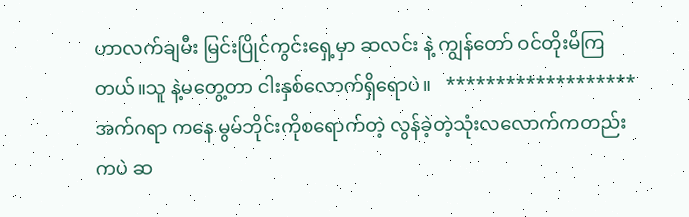ဟာလက်ချမီး မြင်းပြိုင်ကွင်းရှေ့မှာ ဆလင်း နဲ့ ကျွန်တော် ဝင်တိုးမိကြတယ်။သူ နဲ့မတွေ့တာ ငါးနှစ်လောက်ရှိရောပဲ။   *******************   အက်ဂရာ ကနေ မွမ်ဘိုင်းကိုစရောက်တဲ့ လွန်ခဲ့တဲ့သုံးလလောက်ကတည်းကပဲ ဆ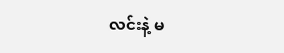လင်းနဲ့ မ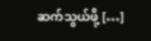ဆက်သွယ်ဖို့ […]